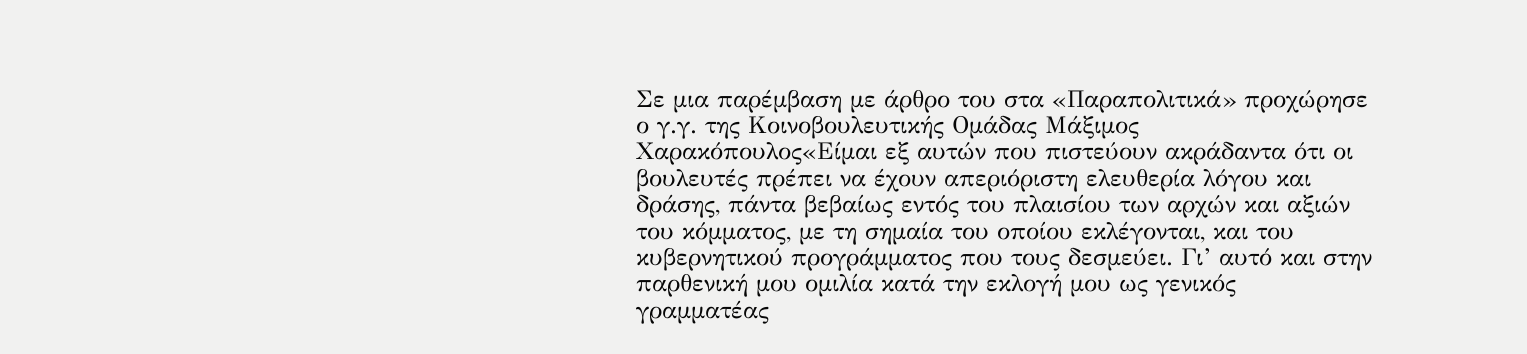Σε μια παρέμβαση με άρθρο του στα «Παραπολιτικά» προχώρησε ο γ.γ. της Κοινοβουλευτικής Ομάδας Μάξιμος Χαρακόπουλος«Είμαι εξ αυτών που πιστεύουν ακράδαντα ότι οι βουλευτές πρέπει να έχουν απεριόριστη ελευθερία λόγου και δράσης, πάντα βεβαίως εντός του πλαισίου των αρχών και αξιών του κόμματος, με τη σημαία του οποίου εκλέγονται, και του κυβερνητικού προγράμματος που τους δεσμεύει. Γι’ αυτό και στην παρθενική μου ομιλία κατά την εκλογή μου ως γενικός γραμματέας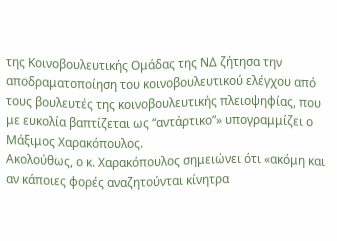της Κοινοβουλευτικής Ομάδας της ΝΔ ζήτησα την αποδραματοποίηση του κοινοβουλευτικού ελέγχου από τους βουλευτές της κοινοβουλευτικής πλειοψηφίας, που με ευκολία βαπτίζεται ως “αντάρτικο”» υπογραμμίζει ο Μάξιμος Χαρακόπουλος.
Ακολούθως, ο κ. Χαρακόπουλος σημειώνει ότι «ακόμη και αν κάποιες φορές αναζητούνται κίνητρα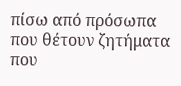πίσω από πρόσωπα που θέτουν ζητήματα που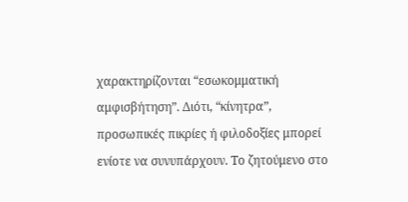χαρακτηρίζονται “εσωκομματική αμφισβήτηση”. Διότι, “κίνητρα”, προσωπικές πικρίες ή φιλοδοξίες μπορεί ενίοτε να συνυπάρχουν. Το ζητούμενο στο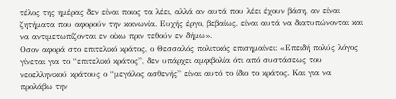τέλος της ημέρας δεν είναι ποιος τα λέει, αλλά αν αυτά που λέει έχουν βάση, αν είναι ζητήματα που αφορούν την κοινωνία. Ευχής έργο, βεβαίως, είναι αυτά να διατυπώνονται και να αντιμετωπίζονται εν οίκω πριν τεθούν εν δήμω».
Οσον αφορά στο επιτελικό κράτος, ο Θεσσαλός πολιτικός επισημαίνει: «Επειδή πολύς λόγος γίνεται για το “επιτελικό κράτος”, δεν υπάρχει αμφιβολία ότι από συστάσεως του νεοελληνικού κράτους ο “μεγάλος ασθενής” είναι αυτό το ίδιο το κράτος. Και για να προλάβω την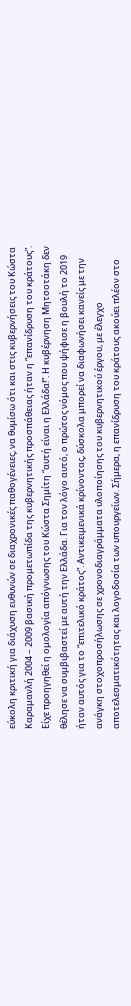εύκολη κριτική για διάχυση ευθυνών σε διαχρονικές παθογένειες, να θυμίσω ότι και στις κυβερνήσεις του Κώστα Καραμανλή 2004 – 2009 βασική προμετωπίδα της κυβερνητικής προσπάθειας ήταν η “επανίδρυση του κράτους”. Είχε προηγηθεί η ομολογία απόγνωσης του Κώστα Σημίτη “αυτή είναι η Ελλάδα!”. Η κυβέρνηση Μητσοτάκη δεν θέλησε να συμβιβαστεί με αυτή την Ελλάδα. Για τον λόγο αυτό, ο πρώτος νόμος που ψήφισε η βουλή το 2019 ήταν αυτός για το “επιτελικό κράτος”. Αντικειμενικά κρίνοντας, δύσκολα μπορεί να διαφωνήσει κανείς με την ανάγκη στοχοπροσήλωσης σε χρονοδιαγράμματα υλοποίησης του κυβερνητικού έργου, με έλεγχο αποτελεσματικότητας και λογοδοσία των υπουργείων. Σήμερα, η επανίδρυση του κράτους ακούει πλέον στο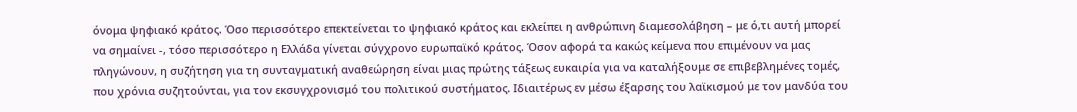όνομα ψηφιακό κράτος. Όσο περισσότερο επεκτείνεται το ψηφιακό κράτος και εκλείπει η ανθρώπινη διαμεσολάβηση – με ό,τι αυτή μπορεί να σημαίνει -, τόσο περισσότερο η Ελλάδα γίνεται σύγχρονο ευρωπαϊκό κράτος. Όσον αφορά τα κακώς κείμενα που επιμένουν να μας πληγώνουν, η συζήτηση για τη συνταγματική αναθεώρηση είναι μιας πρώτης τάξεως ευκαιρία για να καταλήξουμε σε επιβεβλημένες τομές, που χρόνια συζητούνται, για τον εκσυγχρονισμό του πολιτικού συστήματος. Ιδιαιτέρως εν μέσω έξαρσης του λαϊκισμού με τον μανδύα του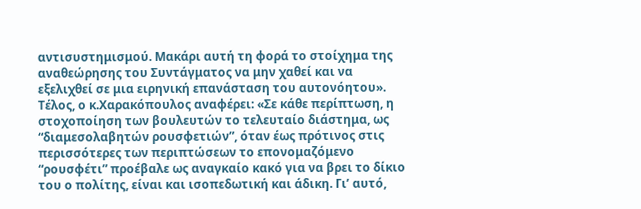αντισυστημισμού. Μακάρι αυτή τη φορά το στοίχημα της αναθεώρησης του Συντάγματος να μην χαθεί και να εξελιχθεί σε μια ειρηνική επανάσταση του αυτονόητου».
Τέλος, ο κ.Χαρακόπουλος αναφέρει: «Σε κάθε περίπτωση, η στοχοποίηση των βουλευτών το τελευταίο διάστημα, ως “διαμεσολαβητών ρουσφετιών”, όταν έως πρότινος στις περισσότερες των περιπτώσεων το επονομαζόμενο “ρουσφέτι” προέβαλε ως αναγκαίο κακό για να βρει το δίκιο του ο πολίτης, είναι και ισοπεδωτική και άδικη. Γι’ αυτό,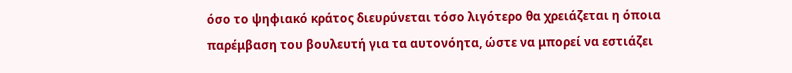όσο το ψηφιακό κράτος διευρύνεται τόσο λιγότερο θα χρειάζεται η όποια παρέμβαση του βουλευτή για τα αυτονόητα, ώστε να μπορεί να εστιάζει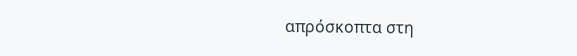απρόσκοπτα στη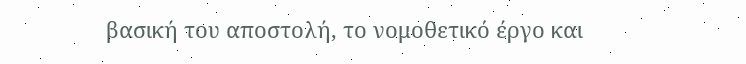βασική του αποστολή, το νομοθετικό έργο και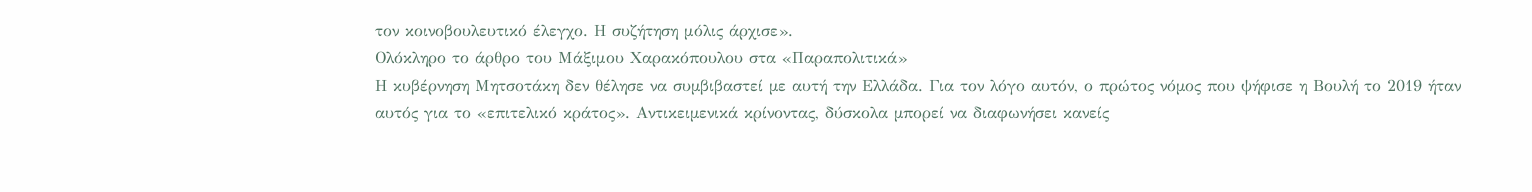τον κοινοβουλευτικό έλεγχο. Η συζήτηση μόλις άρχισε».
Ολόκληρο το άρθρο του Μάξιμου Χαρακόπουλου στα «Παραπολιτικά»
Η κυβέρνηση Μητσοτάκη δεν θέλησε να συµβιβαστεί µε αυτή την Ελλάδα. Για τον λόγο αυτόν, ο πρώτος νόµος που ψήφισε η Βουλή το 2019 ήταν αυτός για το «επιτελικό κράτος». Αντικειµενικά κρίνοντας, δύσκολα µπορεί να διαφωνήσει κανείς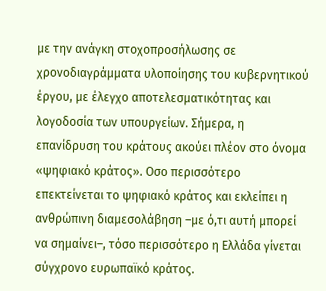µε την ανάγκη στοχοπροσήλωσης σε χρονοδιαγράµµατα υλοποίησης του κυβερνητικού έργου, µε έλεγχο αποτελεσµατικότητας και λογοδοσία των υπουργείων. Σήµερα, η επανίδρυση του κράτους ακούει πλέον στο όνοµα «ψηφιακό κράτος». Οσο περισσότερο επεκτείνεται το ψηφιακό κράτος και εκλείπει η ανθρώπινη διαµεσολάβηση –µε ό,τι αυτή µπορεί να σηµαίνει–, τόσο περισσότερο η Ελλάδα γίνεται σύγχρονο ευρωπαϊκό κράτος.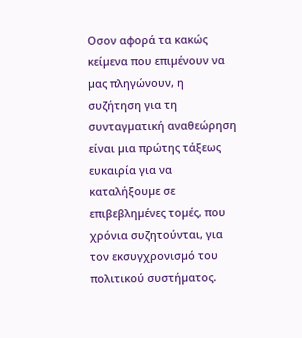Οσον αφορά τα κακώς κείµενα που επιµένουν να µας πληγώνουν, η συζήτηση για τη συνταγµατική αναθεώρηση είναι µια πρώτης τάξεως ευκαιρία για να καταλήξουµε σε επιβεβληµένες τοµές, που χρόνια συζητούνται, για τον εκσυγχρονισµό του πολιτικού συστήµατος.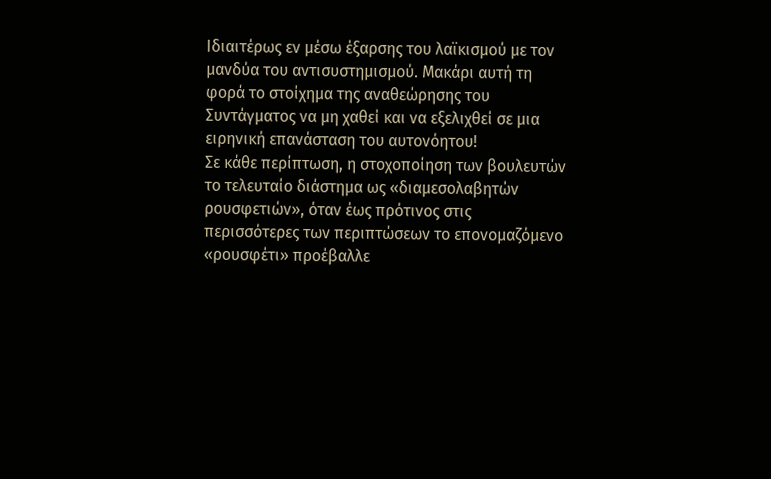Ιδιαιτέρως εν µέσω έξαρσης του λαϊκισµού µε τον µανδύα του αντισυστηµισµού. Μακάρι αυτή τη φορά το στοίχηµα της αναθεώρησης του Συντάγµατος να µη χαθεί και να εξελιχθεί σε µια ειρηνική επανάσταση του αυτονόητου!
Σε κάθε περίπτωση, η στοχοποίηση των βουλευτών το τελευταίο διάστηµα ως «διαµεσολαβητών ρουσφετιών», όταν έως πρότινος στις περισσότερες των περιπτώσεων το επονοµαζόµενο «ρουσφέτι» προέβαλλε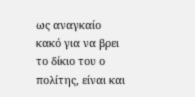ως αναγκαίο κακό για να βρει το δίκιο του ο πολίτης, είναι και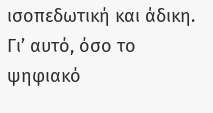ισοπεδωτική και άδικη. Γι’ αυτό, όσο το ψηφιακό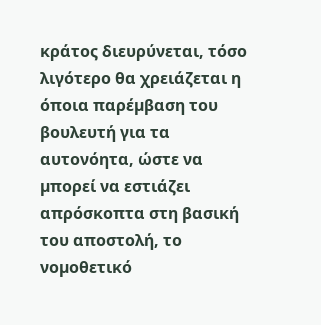κράτος διευρύνεται, τόσο λιγότερο θα χρειάζεται η όποια παρέµβαση του βουλευτή για τα αυτονόητα, ώστε να µπορεί να εστιάζει απρόσκοπτα στη βασική του αποστολή, το νοµοθετικό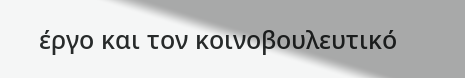έργο και τον κοινοβουλευτικό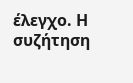έλεγχο. Η συζήτηση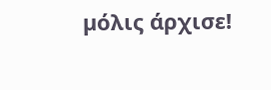µόλις άρχισε!